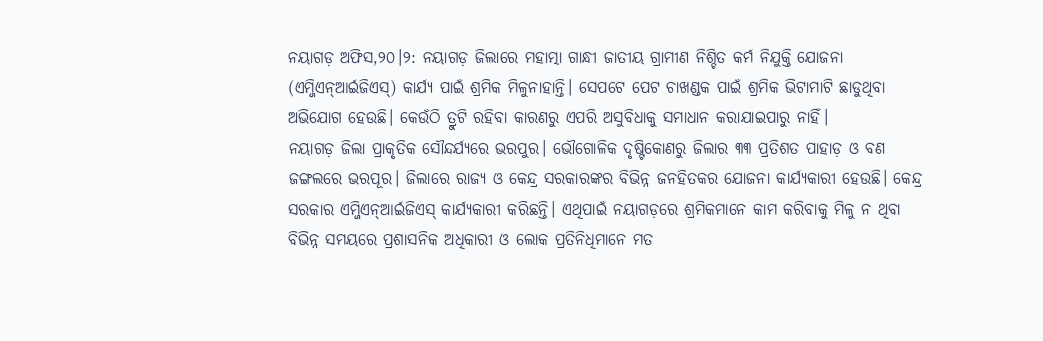ନୟାଗଡ଼ ଅଫିସ,୨୦।୨: ନୟାଗଡ଼ ଜିଲାରେ ମହାତ୍ମା ଗାନ୍ଧୀ ଜାତୀୟ ଗ୍ରାମୀଣ ନିଶ୍ଚିତ କର୍ମ ନିଯୁକ୍ତି ଯୋଜନା (ଏମ୍ଜିଏନ୍ଆର୍ଇଜିଏସ୍) କାର୍ଯ୍ୟ ପାଇଁ ଶ୍ରମିକ ମିଳୁନାହାନ୍ତି। ସେପଟେ ପେଟ ଚାଖଣ୍ଡକ ପାଇଁ ଶ୍ରମିକ ଭିଟାମାଟି ଛାଡୁଥିବା ଅଭିଯୋଗ ହେଉଛି। କେଉଁଠି ତ୍ରୁଟି ରହିବା କାରଣରୁ ଏପରି ଅସୁବିଧାକୁ ସମାଧାନ କରାଯାଇପାରୁ ନାହିଁ।
ନୟାଗଡ଼ ଜିଲା ପ୍ରାକୃତିକ ସୌନ୍ଦର୍ଯ୍ୟରେ ଭରପୁର। ଭୌଗୋଳିକ ଦୃଷ୍ଟିକୋଣରୁ ଜିଲାର ୩୩ ପ୍ରତିଶତ ପାହାଡ଼ ଓ ବଣ ଜଙ୍ଗଲରେ ଭରପୂର। ଜିଲାରେ ରାଜ୍ୟ ଓ କେନ୍ଦ୍ର ସରକାରଙ୍କର ବିଭିନ୍ନ ଜନହିତକର ଯୋଜନା କାର୍ଯ୍ୟକାରୀ ହେଉଛି। କେନ୍ଦ୍ର ସରକାର ଏମ୍ଜିଏନ୍ଆର୍ଇଜିଏସ୍ କାର୍ଯ୍ୟକାରୀ କରିଛନ୍ତି। ଏଥିପାଇଁ ନୟାଗଡ଼ରେ ଶ୍ରମିକମାନେ କାମ କରିବାକୁ ମିଳୁ ନ ଥିବା ବିଭିନ୍ନ ସମୟରେ ପ୍ରଶାସନିକ ଅଧିକାରୀ ଓ ଲୋକ ପ୍ରତିନିଧିମାନେ ମତ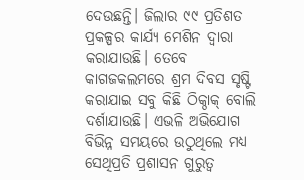ଦେଉଛନ୍ତି। ଜିଲାର ୯୯ ପ୍ରତିଶତ ପ୍ରକଳ୍ପର କାର୍ଯ୍ୟ ମେଶିନ ଦ୍ୱାରା କରାଯାଉଛି। ତେବେ କାଗଜକଲମରେ ଶ୍ରମ ଦିବସ ସୃଷ୍ଟି କରାଯାଇ ସବୁ କିଛି ଠିକ୍ଠାକ୍ ବୋଲି ଦର୍ଶାଯାଉଛି। ଏଭଳି ଅଭିଯୋଗ ବିଭିନ୍ନ ସମୟରେ ଉଠୁଥିଲେ ମଧ୍ୟ ସେଥିପ୍ରତି ପ୍ରଶାସନ ଗୁରୁତ୍ୱ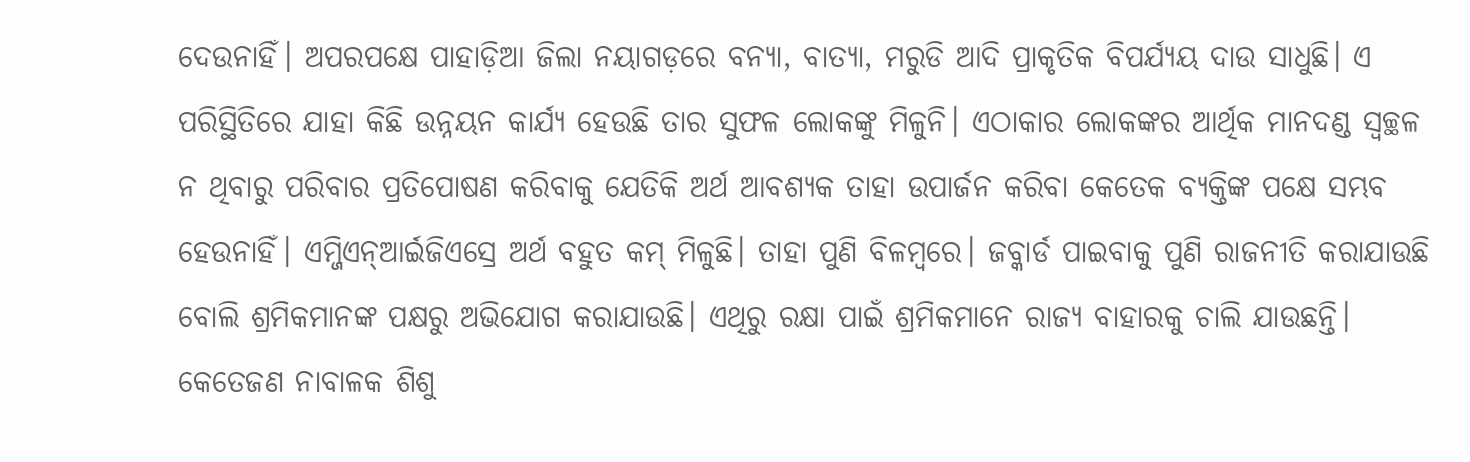ଦେଉନାହିଁ। ଅପରପକ୍ଷେ ପାହାଡ଼ିଆ ଜିଲା ନୟାଗଡ଼ରେ ବନ୍ୟା, ବାତ୍ୟା, ମରୁଡି ଆଦି ପ୍ରାକୃତିକ ବିପର୍ଯ୍ୟୟ ଦାଉ ସାଧୁଛି। ଏ ପରିସ୍ଥିତିରେ ଯାହା କିଛି ଉନ୍ନୟନ କାର୍ଯ୍ୟ ହେଉଛି ତାର ସୁଫଳ ଲୋକଙ୍କୁ ମିଳୁନି। ଏଠାକାର ଲୋକଙ୍କର ଆର୍ଥିକ ମାନଦଣ୍ଡ ସ୍ବଚ୍ଛଳ ନ ଥିବାରୁ ପରିବାର ପ୍ରତିପୋଷଣ କରିବାକୁ ଯେତିକି ଅର୍ଥ ଆବଶ୍ୟକ ତାହା ଉପାର୍ଜନ କରିବା କେତେକ ବ୍ୟକ୍ତିଙ୍କ ପକ୍ଷେ ସମ୍ଭବ ହେଉନାହିଁ। ଏମ୍ଜିଏନ୍ଆର୍ଇଜିଏସ୍ରେ ଅର୍ଥ ବହୁତ କମ୍ ମିଳୁଛି। ତାହା ପୁଣି ବିଳମ୍ବରେ। ଜବ୍କାର୍ଡ ପାଇବାକୁ ପୁଣି ରାଜନୀତି କରାଯାଉଛି ବୋଲି ଶ୍ରମିକମାନଙ୍କ ପକ୍ଷରୁ ଅଭିଯୋଗ କରାଯାଉଛି। ଏଥିରୁ ରକ୍ଷା ପାଇଁ ଶ୍ରମିକମାନେ ରାଜ୍ୟ ବାହାରକୁ ଚାଲି ଯାଉଛନ୍ତି। କେତେଜଣ ନାବାଳକ ଶିଶୁ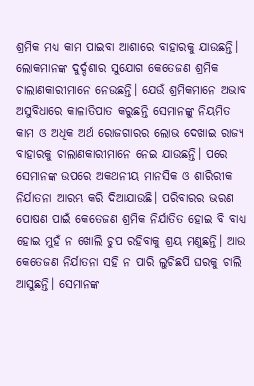ଶ୍ରମିକ ମଧ୍ୟ କାମ ପାଇବା ଆଶାରେ ବାହାରକୁ ଯାଉଛନ୍ତି। ଲୋକମାନଙ୍କ ଦୁର୍ଦ୍ଦଶାର ସୁଯୋଗ କେତେଜଣ ଶ୍ରମିକ ଚାଲାଣକାରୀମାନେ ନେଉଛନ୍ତି। ଯେଉଁ ଶ୍ରମିକମାନେ ଅଭାବ ଅସୁବିଧାରେ କାଳାତିପାତ କରୁଛନ୍ତି ସେମାନଙ୍କୁ ନିୟମିତ କାମ ଓ ଅଧିକ ଅର୍ଥ ରୋଜଗାରର ଲୋଭ ଦେଖାଇ ରାଜ୍ୟ ବାହାରକୁ ଚାଲାଣକାରୀମାନେ ନେଇ ଯାଉଛନ୍ତି। ପରେ ସେମାନଙ୍କ ଉପରେ ଅକଥନୀୟ ମାନସିକ ଓ ଶାରିରୀକ ନିର୍ଯାତନା ଆରମ୍ଭ କରି ଦିଆଯାଉଛି। ପରିବାରର ଭରଣ ପୋଷଣ ପାଇଁ କେତେଜଣ ଶ୍ରମିକ ନିର୍ଯାତିତ ହୋଇ ବି ବାଧ୍ୟ ହୋଇ ମୁହଁ ନ ଖୋଲି ଚୁପ ରହିବାକୁ ଶ୍ରୟ ମଣୁଛନ୍ତି। ଆଉ କେତେଜଣ ନିର୍ଯାତନା ସହି ନ ପାରି ଲୁଚିଛପି ଘରକୁ ଚାଲି ଆସୁଛନ୍ତି। ସେମାନଙ୍କ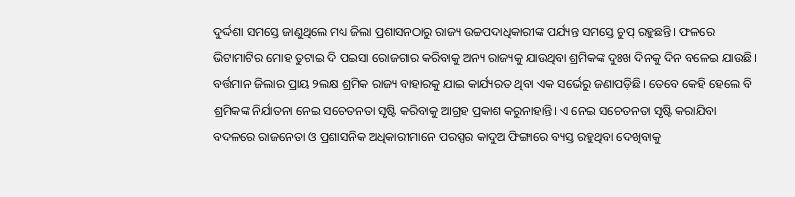ଦୁର୍ଦ୍ଦଶା ସମସ୍ତେ ଜାଣୁଥିଲେ ମଧ୍ୟ ଜିଲା ପ୍ରଶାସନଠାରୁ ରାଜ୍ୟ ଉଚ୍ଚପଦାଧିକାରୀଙ୍କ ପର୍ଯ୍ୟନ୍ତ ସମସ୍ତେ ଚୁପ୍ ରହୁଛନ୍ତି। ଫଳରେ ଭିଟାମାଟିର ମୋହ ତୁଟାଇ ଦି ପଇସା ରୋଜଗାର କରିବାକୁ ଅନ୍ୟ ରାଜ୍ୟକୁ ଯାଉଥିବା ଶ୍ରମିକଙ୍କ ଦୁଃଖ ଦିନକୁ ଦିନ ବଳେଇ ଯାଉଛି। ବର୍ତ୍ତମାନ ଜିଲାର ପ୍ରାୟ ୨ଲକ୍ଷ ଶ୍ରମିକ ରାଜ୍ୟ ବାହାରକୁ ଯାଇ କାର୍ଯ୍ୟରତ ଥିବା ଏକ ସର୍ଭେରୁ ଜଣାପଡ଼ିଛି। ତେବେ କେହି ହେଲେ ବି ଶ୍ରମିକଙ୍କ ନିର୍ଯାତନା ନେଇ ସଚେତନତା ସୃଷ୍ଟି କରିବାକୁ ଆଗ୍ରହ ପ୍ରକାଶ କରୁନାହାନ୍ତି। ଏ ନେଇ ସଚେତନତା ସୃଷ୍ଟି କରାଯିବା ବଦଳରେ ରାଜନେତା ଓ ପ୍ରଶାସନିକ ଅଧିକାରୀମାନେ ପରସ୍ପର କାଦୁଅ ଫିଙ୍ଗାରେ ବ୍ୟସ୍ତ ରହୁଥିବା ଦେଖିବାକୁ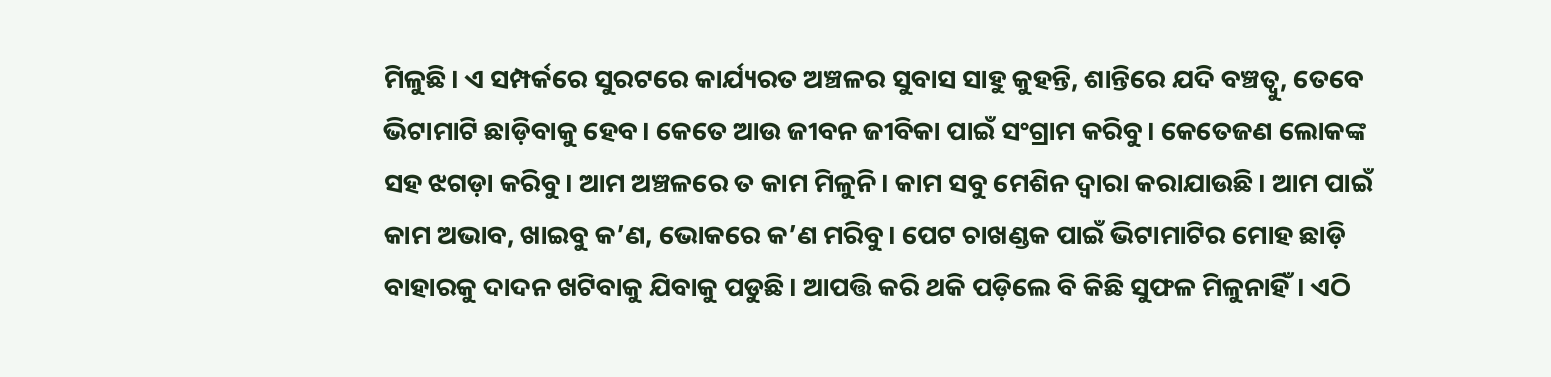ମିଳୁଛି। ଏ ସମ୍ପର୍କରେ ସୁରଟରେ କାର୍ଯ୍ୟରତ ଅଞ୍ଚଳର ସୁବାସ ସାହୁ କୁହନ୍ତି, ଶାନ୍ତିରେ ଯଦି ବଞ୍ଚତ୍ବୁ, ତେବେ ଭିଟାମାଟି ଛାଡ଼ିବାକୁ ହେବ। କେତେ ଆଉ ଜୀବନ ଜୀବିକା ପାଇଁ ସଂଗ୍ରାମ କରିବୁ। କେତେଜଣ ଲୋକଙ୍କ ସହ ଝଗଡ଼ା କରିବୁ। ଆମ ଅଞ୍ଚଳରେ ତ କାମ ମିଳୁନି। କାମ ସବୁ ମେଶିନ ଦ୍ୱାରା କରାଯାଉଛି। ଆମ ପାଇଁ କାମ ଅଭାବ, ଖାଇବୁ କ’ଣ, ଭୋକରେ କ’ଣ ମରିବୁ। ପେଟ ଚାଖଣ୍ଡକ ପାଇଁ ଭିଟାମାଟିର ମୋହ ଛାଡ଼ି ବାହାରକୁ ଦାଦନ ଖଟିବାକୁ ଯିବାକୁ ପଡୁଛି। ଆପତ୍ତି କରି ଥକି ପଡ଼ିଲେ ବି କିଛି ସୁଫଳ ମିଳୁନାହିଁ। ଏଠି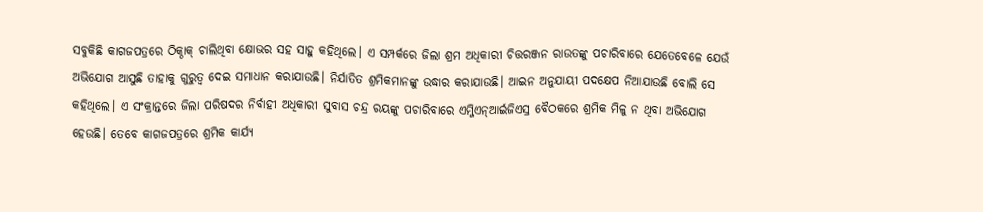ସବୁକିଛି କାଗଜପତ୍ରରେ ଠିକ୍ଠାକ୍ ଚାଲିଥିବା କ୍ଷୋଭର ସହ ସାହୁ କହିଥିଲେ। ଏ ସମ୍ପର୍କରେ ଜିଲା ଶ୍ରମ ଅଧିକାରୀ ଚିତ୍ତରଞ୍ଜନ ରାଉତଙ୍କୁ ପଚାରିବାରେ ଯେତେବେଳେ ଯେଉଁ ଅଭିଯୋଗ ଆସୁଛି ତାହାକୁ ଗୁରୁତ୍ୱ ଦେଇ ସମାଧାନ କରାଯାଉଛି। ନିର୍ଯାତିତ ଶ୍ରମିକମାନଙ୍କୁ ଉଦ୍ଧାର କରାଯାଉଛି। ଆଇନ ଅନୁଯାୟୀ ପଦକ୍ଷେପ ନିଆଯାଉଛି ବୋଲି ସେ କହିଥିଲେ। ଏ ସଂକ୍ରାନ୍ତରେ ଜିଲା ପରିଷଦର ନିର୍ବାହୀ ଅଧିକାରୀ ସୁବାସ ଚନ୍ଦ୍ର ରୟଙ୍କୁ ପଚାରିବାରେ ଏମ୍ଜିଏନ୍ଆର୍ଇଜିଏସ୍ର ବୈଠକରେ ଶ୍ରମିକ ମିଳୁ ନ ଥିବା ଅଭିଯୋଗ ହେଉଛି। ତେବେ କାଗଜପତ୍ରରେ ଶ୍ରମିକ କାର୍ଯ୍ୟ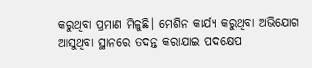କରୁଥିବା ପ୍ରମାଣ ମିଳୁଛି। ମେଶିନ କାର୍ଯ୍ୟ କରୁଥିବା ଅଭିଯୋଗ ଆସୁଥିବା ସ୍ଥାନରେ ତଦନ୍ତ କରାଯାଇ ପଦକ୍ଷେପ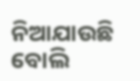ନିଆଯାଉଛି ବୋଲି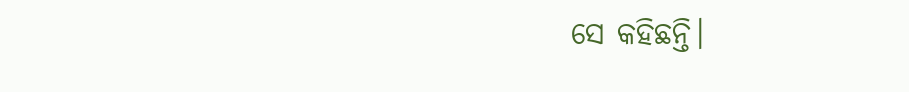ସେ କହିଛନ୍ତି।